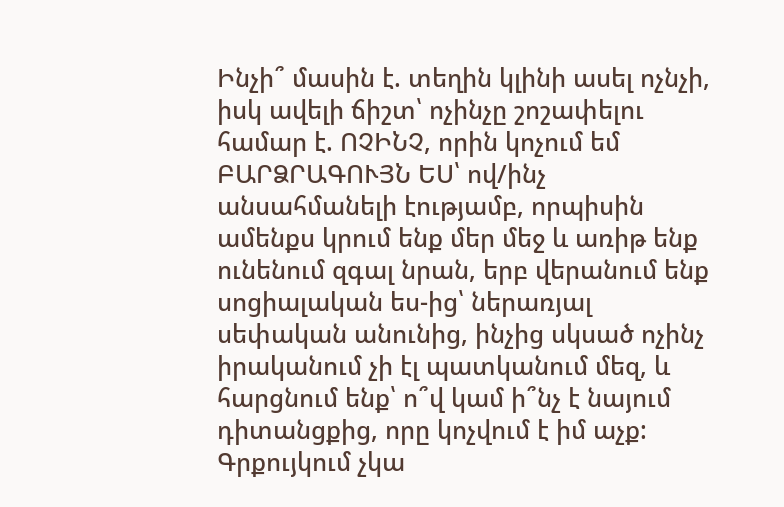Ինչի՞ մասին է. տեղին կլինի ասել ոչնչի, իսկ ավելի ճիշտ՝ ոչինչը շոշափելու համար է. ՈՉԻՆՉ, որին կոչում եմ ԲԱՐՁՐԱԳՈՒՅՆ ԵՍ՝ ով/ինչ անսահմանելի էությամբ, որպիսին ամենքս կրում ենք մեր մեջ և առիթ ենք ունենում զգալ նրան, երբ վերանում ենք սոցիալական ես-ից՝ ներառյալ սեփական անունից, ինչից սկսած ոչինչ իրականում չի էլ պատկանում մեզ, և հարցնում ենք՝ ո՞վ կամ ի՞նչ է նայում դիտանցքից, որը կոչվում է իմ աչք: Գրքույկում չկա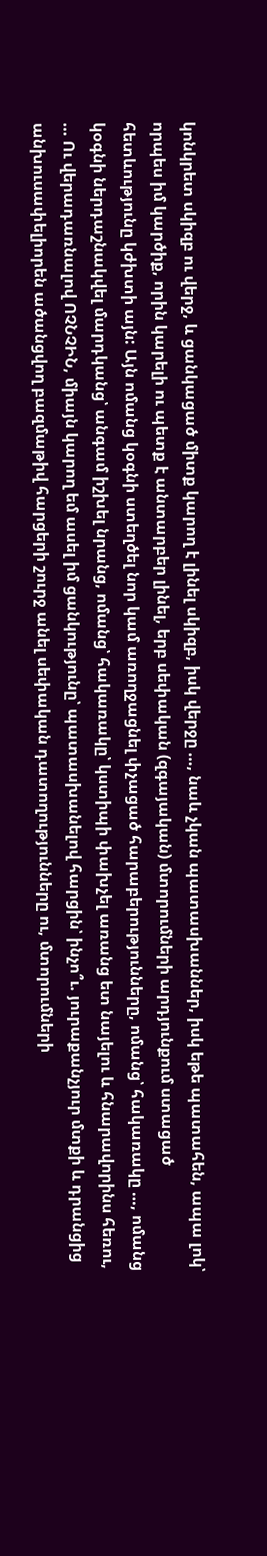կոնկրետ սկիզբ ու վերջ, և ցանկացած միտք կարող է լինել սկիզբ, իսկ վերջը …, նաև չկան պատասխաններ, իսկ եթե պատահեն, ապա լոկ՝ որպես իմ կարծիք, որին կարելի ու պետք է անտարբեր լինել, երբ սեփական (զգայական) մտորումների արդյունքում ստացած հետևությունը կժխտի այն: Այն ոմանց կօգնի ստեղծել նոր կամ առողջացնել փչացած հարաբերությունները, ոմանց՝ հակառակը …, ոմանց կօգնի ներդաշնակվել մարդկանց՝ անգամ իշխել նրանց, ոմանց՝ հակառակը՝ կստիպի փախչել առանց ետ նայելու և հնարավորինս հեռու, … Ու վերադառնալով ՈՉՆՉԻՆ, միայն կարող եմ ասել իմ ցանկությունը՝ պատասխանելով հարցին՝ ինչո՞ւ. յուրաքանչյուր մտքի և դրանցից անխուսափելիորեն ածանցվող բազմաթիվ հարցերի շուրջ անել սեփական դատողությունները ու, մտորումների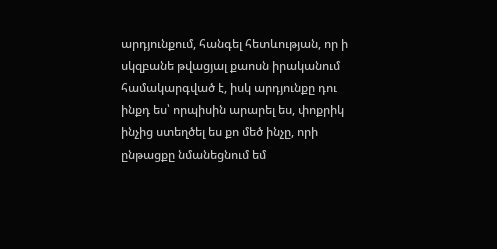արդյունքում, հանգել հետևության, որ ի սկզբանե թվացյալ քաոսն իրականում համակարգված է, իսկ արդյունքը դու ինքդ ես՝ որպիսին արարել ես, փոքրիկ ինչից ստեղծել ես քո մեծ ինչը, որի ընթացքը նմանեցնում եմ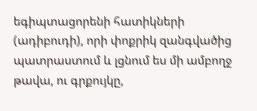եգիպտացորենի հատիկների (ադիբուդի), որի փոքրիկ զանգվածից պատրաստում և լցնում ես մի ամբողջ թավա, ու գրքույկը,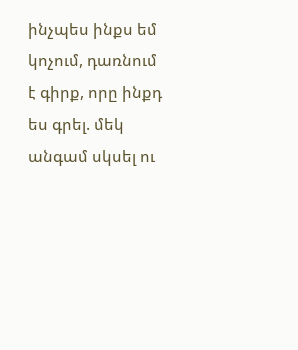ինչպես ինքս եմ կոչում, դառնում է գիրք, որը ինքդ ես գրել. մեկ անգամ սկսել ու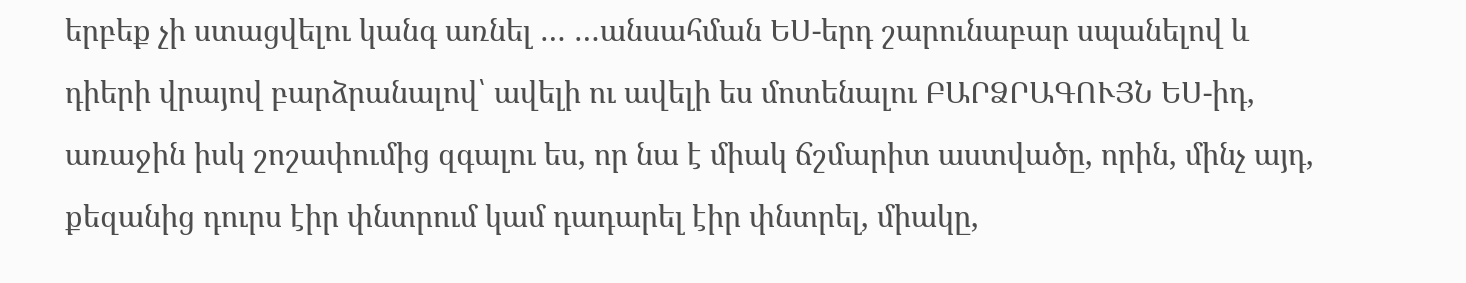երբեք չի ստացվելու կանգ առնել … …անսահման ԵՍ-երդ շարունաբար սպանելով և դիերի վրայով բարձրանալով՝ ավելի ու ավելի ես մոտենալու ԲԱՐՁՐԱԳՈՒՅՆ ԵՍ-իդ, առաջին իսկ շոշափումից զգալու ես, որ նա է միակ ճշմարիտ աստվածը, որին, մինչ այդ, քեզանից դուրս էիր փնտրում կամ դադարել էիր փնտրել, միակը,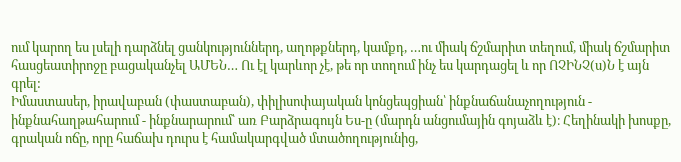ում կարող ես լսելի դարձնել ցանկություններդ, աղոթքներդ, կամքդ, …ու միակ ճշմարիտ տեղում, միակ ճշմարիտ հասցեատիրոջը բացականչել ԱՄԵՆ… Ու էլ կարևոր չէ, թե որ տողում ինչ ես կարդացել և որ ՈՉԻՆՉ(ս)Ն է այն գրել:
Իմաստասեր, իրավաբան (փաստաբան), փիլիսոփայական կոնցեպցիան՝ ինքնաճանաչողություն - ինքնահաղթահարում - ինքնարարում՝ առ Բարձրագույն Ես-ը (մարդն անցումային գոյաձև է)։ Հեղինակի խոսքը, գրական ոճը, որը հաճախ դուրս է համակարգված մտածողությունից,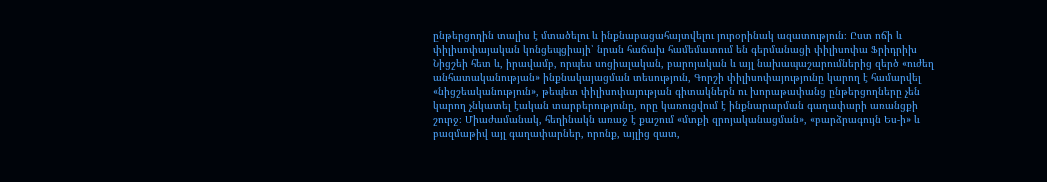ընթերցողին տալիս է մտածելու և ինքնաբացահայտվելու յուրօրինակ ազատություն։ Ըստ ոճի և փիլիսոփայական կոնցեպցիայի՝ նրան հաճախ համեմատում են գերմանացի փիլիսոփա Ֆրիդրիխ Նիցշեի հետ և, իրավամբ, որպես սոցիալական, բարոյական և այլ նախապաշարումներից զերծ «ուժեղ անհատականության» ինքնակայացման տեսություն, Գորշի փիլիսոփայությունը կարող է համարվել «նիցշեականություն», թեպետ փիլիսոփայության գիտակներն ու խորաթափանց ընթերցողները չեն կարող չնկատել էական տարբերությունը, որը կառուցվում է ինքնարարման գաղափարի առանցքի շուրջ։ Միաժամանակ, հեղինակն առաջ է քաշում «մտքի զրոյականացման», «բարձրագույն Ես-ի» և բազմաթիվ այլ գաղափարներ, որոնք, այլից զատ,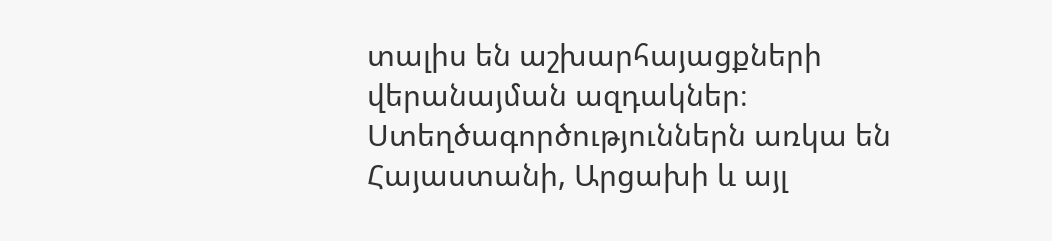տալիս են աշխարհայացքների վերանայման ազդակներ։ Ստեղծագործություններն առկա են Հայաստանի, Արցախի և այլ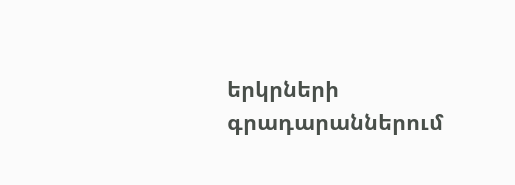երկրների գրադարաններում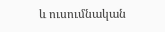և ուսումնական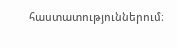հաստատություններում։